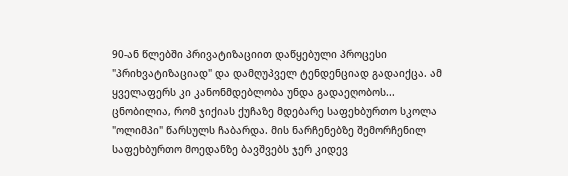90-ან წლებში პრივატიზაციით დაწყებული პროცესი "პრიხვატიზაციად" და დამღუპველ ტენდენციად გადაიქცა. ამ ყველაფერს კი კანონმდებლობა უნდა გადაეღობოს...
ცნობილია, რომ ჯიქიას ქუჩაზე მდებარე საფეხბურთო სკოლა "ოლიმპი" წარსულს ჩაბარდა. მის ნარჩენებზე შემორჩენილ საფეხბურთო მოედანზე ბავშვებს ჯერ კიდევ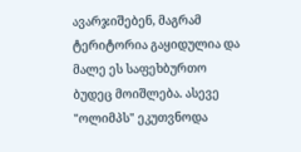ავარჯიშებენ, მაგრამ ტერიტორია გაყიდულია და მალე ეს საფეხბურთო ბუდეც მოიშლება. ასევე "ოლიმპს" ეკუთვნოდა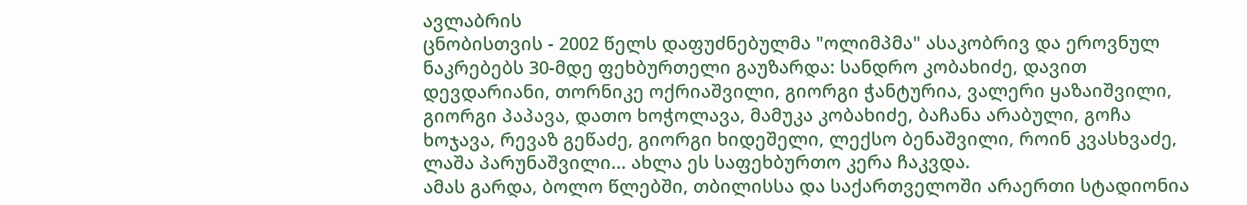ავლაბრის
ცნობისთვის - 2002 წელს დაფუძნებულმა "ოლიმპმა" ასაკობრივ და ეროვნულ ნაკრებებს 30-მდე ფეხბურთელი გაუზარდა: სანდრო კობახიძე, დავით დევდარიანი, თორნიკე ოქრიაშვილი, გიორგი ჭანტურია, ვალერი ყაზაიშვილი, გიორგი პაპავა, დათო ხოჭოლავა, მამუკა კობახიძე, ბაჩანა არაბული, გოჩა ხოჯავა, რევაზ გეწაძე, გიორგი ხიდეშელი, ლექსო ბენაშვილი, როინ კვასხვაძე, ლაშა პარუნაშვილი... ახლა ეს საფეხბურთო კერა ჩაკვდა.
ამას გარდა, ბოლო წლებში, თბილისსა და საქართველოში არაერთი სტადიონია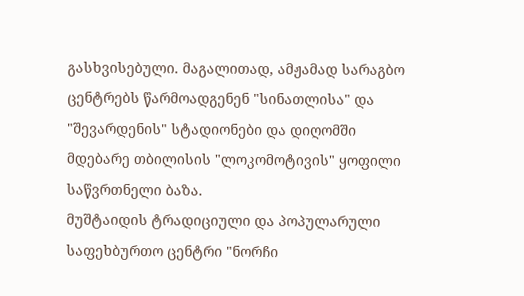გასხვისებული. მაგალითად, ამჟამად სარაგბო ცენტრებს წარმოადგენენ "სინათლისა" და "შევარდენის" სტადიონები და დიღომში მდებარე თბილისის "ლოკომოტივის" ყოფილი საწვრთნელი ბაზა.
მუშტაიდის ტრადიციული და პოპულარული საფეხბურთო ცენტრი "ნორჩი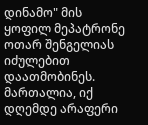დინამო" მის ყოფილ მეპატრონე ოთარ შენგელიას იძულებით დაათმობინეს. მართალია, იქ დღემდე არაფერი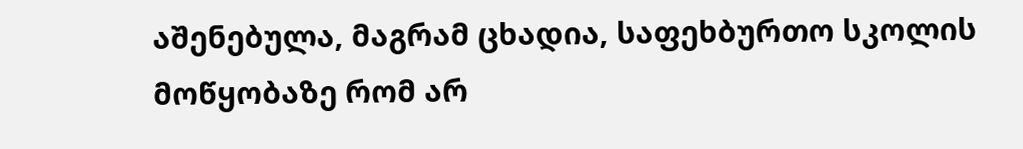აშენებულა, მაგრამ ცხადია, საფეხბურთო სკოლის მოწყობაზე რომ არ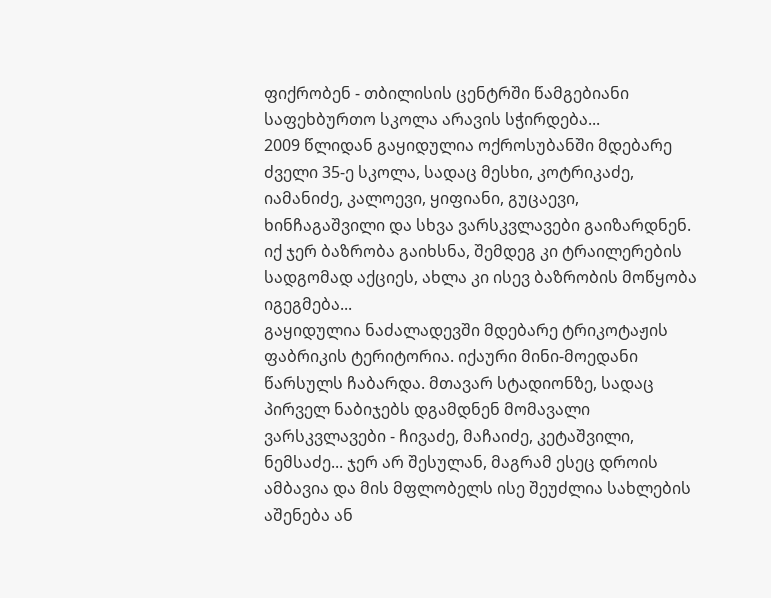ფიქრობენ - თბილისის ცენტრში წამგებიანი საფეხბურთო სკოლა არავის სჭირდება...
2009 წლიდან გაყიდულია ოქროსუბანში მდებარე ძველი 35-ე სკოლა, სადაც მესხი, კოტრიკაძე, იამანიძე, კალოევი, ყიფიანი, გუცაევი, ხინჩაგაშვილი და სხვა ვარსკვლავები გაიზარდნენ. იქ ჯერ ბაზრობა გაიხსნა, შემდეგ კი ტრაილერების სადგომად აქციეს, ახლა კი ისევ ბაზრობის მოწყობა იგეგმება...
გაყიდულია ნაძალადევში მდებარე ტრიკოტაჟის ფაბრიკის ტერიტორია. იქაური მინი-მოედანი წარსულს ჩაბარდა. მთავარ სტადიონზე, სადაც პირველ ნაბიჯებს დგამდნენ მომავალი ვარსკვლავები - ჩივაძე, მაჩაიძე, კეტაშვილი, ნემსაძე... ჯერ არ შესულან, მაგრამ ესეც დროის ამბავია და მის მფლობელს ისე შეუძლია სახლების აშენება ან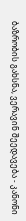ბაზრობის გახსნა, ვერავინ შეედავება - კანონი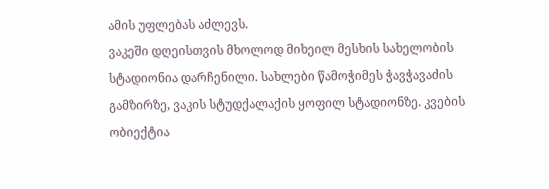ამის უფლებას აძლევს.
ვაკეში დღეისთვის მხოლოდ მიხეილ მესხის სახელობის სტადიონია დარჩენილი. სახლები წამოჭიმეს ჭავჭავაძის გამზირზე, ვაკის სტუდქალაქის ყოფილ სტადიონზე. კვების ობიექტია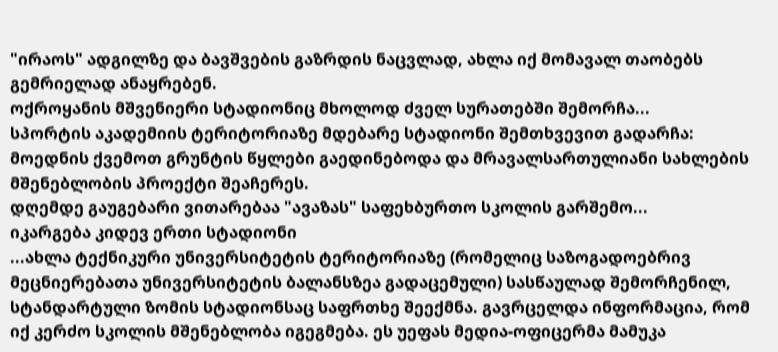"ირაოს" ადგილზე და ბავშვების გაზრდის ნაცვლად, ახლა იქ მომავალ თაობებს გემრიელად ანაყრებენ.
ოქროყანის მშვენიერი სტადიონიც მხოლოდ ძველ სურათებში შემორჩა...
სპორტის აკადემიის ტერიტორიაზე მდებარე სტადიონი შემთხვევით გადარჩა: მოედნის ქვემოთ გრუნტის წყლები გაედინებოდა და მრავალსართულიანი სახლების მშენებლობის პროექტი შეაჩერეს.
დღემდე გაუგებარი ვითარებაა "ავაზას" საფეხბურთო სკოლის გარშემო...
იკარგება კიდევ ერთი სტადიონი
...ახლა ტექნიკური უნივერსიტეტის ტერიტორიაზე (რომელიც საზოგადოებრივ მეცნიერებათა უნივერსიტეტის ბალანსზეა გადაცემული) სასწაულად შემორჩენილ, სტანდარტული ზომის სტადიონსაც საფრთხე შეექმნა. გავრცელდა ინფორმაცია, რომ იქ კერძო სკოლის მშენებლობა იგეგმება. ეს უეფას მედია-ოფიცერმა მამუკა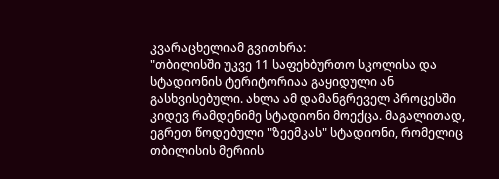კვარაცხელიამ გვითხრა:
"თბილისში უკვე 11 საფეხბურთო სკოლისა და სტადიონის ტერიტორიაა გაყიდული ან გასხვისებული. ახლა ამ დამანგრეველ პროცესში კიდევ რამდენიმე სტადიონი მოექცა. მაგალითად, ეგრეთ წოდებული "ზეემკას" სტადიონი, რომელიც თბილისის მერიის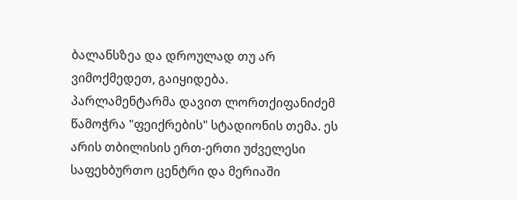ბალანსზეა და დროულად თუ არ ვიმოქმედეთ, გაიყიდება.
პარლამენტარმა დავით ლორთქიფანიძემ წამოჭრა "ფეიქრების" სტადიონის თემა. ეს არის თბილისის ერთ-ერთი უძველესი საფეხბურთო ცენტრი და მერიაში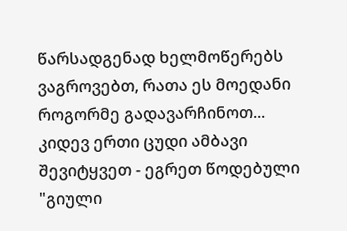წარსადგენად ხელმოწერებს ვაგროვებთ, რათა ეს მოედანი როგორმე გადავარჩინოთ...
კიდევ ერთი ცუდი ამბავი შევიტყვეთ - ეგრეთ წოდებული "გიული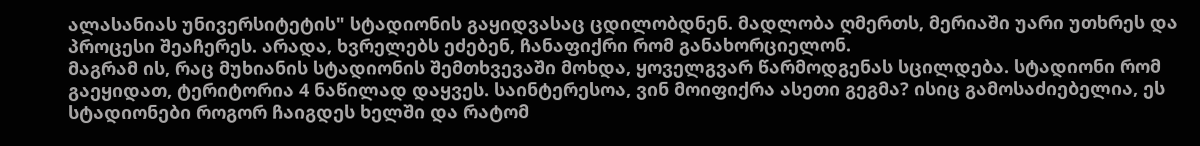ალასანიას უნივერსიტეტის" სტადიონის გაყიდვასაც ცდილობდნენ. მადლობა ღმერთს, მერიაში უარი უთხრეს და პროცესი შეაჩერეს. არადა, ხვრელებს ეძებენ, ჩანაფიქრი რომ განახორციელონ.
მაგრამ ის, რაც მუხიანის სტადიონის შემთხვევაში მოხდა, ყოველგვარ წარმოდგენას სცილდება. სტადიონი რომ გაეყიდათ, ტერიტორია 4 ნაწილად დაყვეს. საინტერესოა, ვინ მოიფიქრა ასეთი გეგმა? ისიც გამოსაძიებელია, ეს სტადიონები როგორ ჩაიგდეს ხელში და რატომ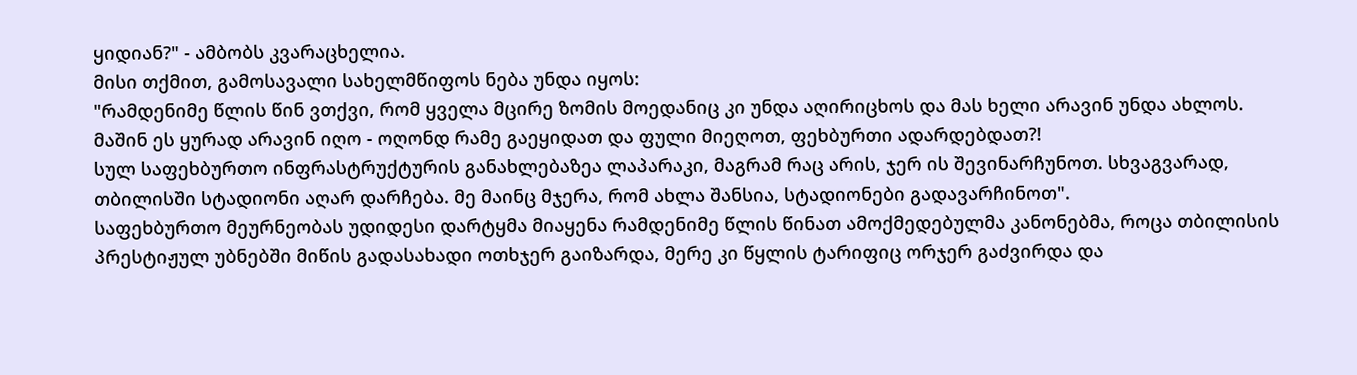ყიდიან?" - ამბობს კვარაცხელია.
მისი თქმით, გამოსავალი სახელმწიფოს ნება უნდა იყოს:
"რამდენიმე წლის წინ ვთქვი, რომ ყველა მცირე ზომის მოედანიც კი უნდა აღირიცხოს და მას ხელი არავინ უნდა ახლოს. მაშინ ეს ყურად არავინ იღო - ოღონდ რამე გაეყიდათ და ფული მიეღოთ, ფეხბურთი ადარდებდათ?!
სულ საფეხბურთო ინფრასტრუქტურის განახლებაზეა ლაპარაკი, მაგრამ რაც არის, ჯერ ის შევინარჩუნოთ. სხვაგვარად, თბილისში სტადიონი აღარ დარჩება. მე მაინც მჯერა, რომ ახლა შანსია, სტადიონები გადავარჩინოთ".
საფეხბურთო მეურნეობას უდიდესი დარტყმა მიაყენა რამდენიმე წლის წინათ ამოქმედებულმა კანონებმა, როცა თბილისის პრესტიჟულ უბნებში მიწის გადასახადი ოთხჯერ გაიზარდა, მერე კი წყლის ტარიფიც ორჯერ გაძვირდა და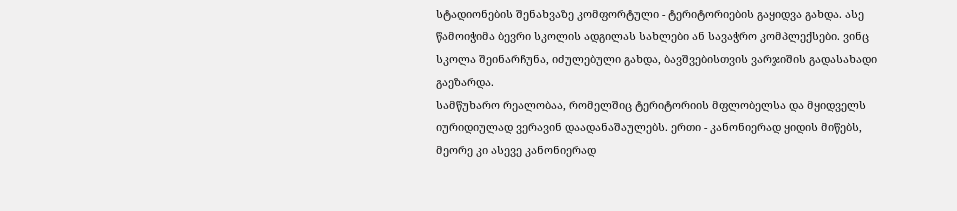სტადიონების შენახვაზე კომფორტული - ტერიტორიების გაყიდვა გახდა. ასე წამოიჭიმა ბევრი სკოლის ადგილას სახლები ან სავაჭრო კომპლექსები. ვინც სკოლა შეინარჩუნა, იძულებული გახდა, ბავშვებისთვის ვარჯიშის გადასახადი გაეზარდა.
სამწუხარო რეალობაა, რომელშიც ტერიტორიის მფლობელსა და მყიდველს იურიდიულად ვერავინ დაადანაშაულებს. ერთი - კანონიერად ყიდის მიწებს, მეორე კი ასევე კანონიერად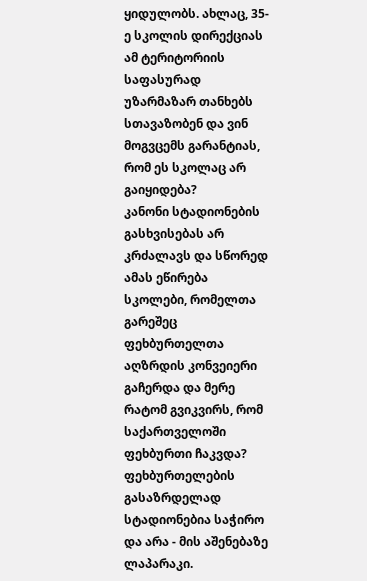ყიდულობს. ახლაც, 35-ე სკოლის დირექციას ამ ტერიტორიის საფასურად უზარმაზარ თანხებს სთავაზობენ და ვინ მოგვცემს გარანტიას, რომ ეს სკოლაც არ გაიყიდება?
კანონი სტადიონების გასხვისებას არ კრძალავს და სწორედ ამას ეწირება სკოლები, რომელთა გარეშეც ფეხბურთელთა აღზრდის კონვეიერი გაჩერდა და მერე რატომ გვიკვირს, რომ საქართველოში ფეხბურთი ჩაკვდა? ფეხბურთელების გასაზრდელად სტადიონებია საჭირო და არა - მის აშენებაზე ლაპარაკი.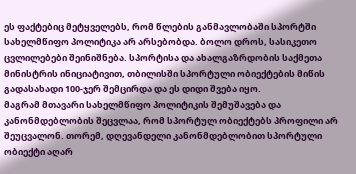ეს ფაქტებიც მეტყველებს, რომ წლების განმავლობაში სპორტში სახელმწიფო პოლიტიკა არ არსებობდა. ბოლო დროს, სასიკეთო ცვლილებები შეინიშნება. სპორტისა და ახალგაზრდობის საქმეთა მინისტრის ინიციატივით, თბილისში სპორტული ობიექტების მიწის გადასახადი 100-ჯერ შემცირდა და ეს დიდი შვება იყო.
მაგრამ მთავარი სახელმწიფო პოლიტიკის შემუშავება და კანონმდებლობის შეცვლაა, რომ სპორტულ ობიექტებს პროფილი არ შეუცვალონ. თორემ, დღევანდელი კანონმდებლობით სპორტული ობიექტი აღარ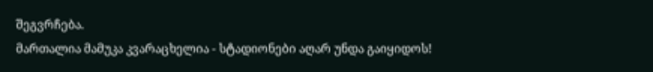შეგვრჩება.
მართალია მამუკა კვარაცხელია - სტადიონები აღარ უნდა გაიყიდოს!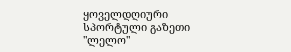ყოველდღიური სპორტული გაზეთი "ლელო"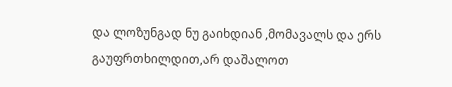და ლოზუნგად ნუ გაიხდიან ,მომავალს და ერს გაუფრთხილდით,არ დაშალოთ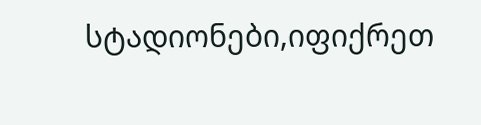სტადიონები,იფიქრეთ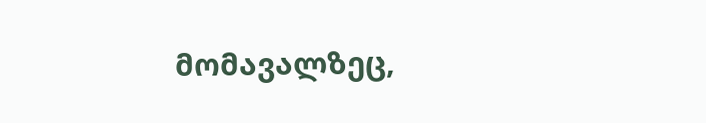მომავალზეც,